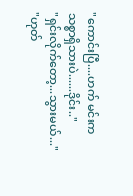"ကောင်းပြီ....ဟက် မင်းကသစ္စာရှိသားပဲ......ဒိုင်း.."
"ရှင်းလိုက်တော့...သွားမယ်..."
"ဟုတ်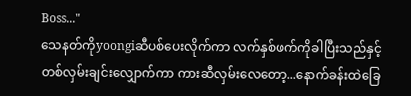Boss..."
သေနတ်ကိုyoongiဆီပစ်ပေးလိုက်ကာ လက်နှစ်ဖက်ကိုခါပြီးသည်နှင့် တစ်လှမ်းချင်းလျှောက်ကာ ကားဆီလှမ်းလေတော့...နောက်ခန်းထဲခြေ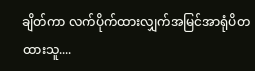ချိတ်ကာ လက်ပိုက်ထားလျှက်အမြင်အာရုံပိတထားသူ....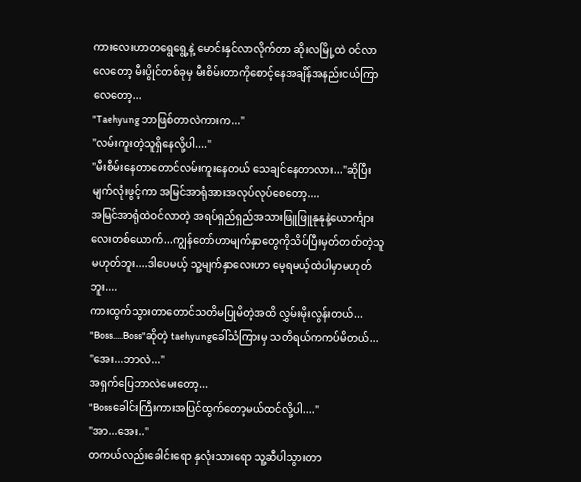ကားလေးဟာတရွေရွေ့နဲ့ မောင်းနှင်လာလိုက်တာ ဆိုးလမြို့ထဲ ဝင်လာလေတော့ မီးပွိုင်တစ်ခုမှ မီးစိမ်းတာကိုစောင့်နေအချိန်အနည်းငယ်ကြာလေတော့...
"Taehyung ဘာဖြစ်တာလဲကားက..."
"လမ်းကူးတဲ့သူရှိနေလို့ပါ...."
"မီးစီမ်းနေတာတောင်လမ်းကူးနေတယ် သေချင်နေတာလား..."ဆိုပြီး မျက်လုံးဖွင့်ကာ အမြင်အာရုံအားအလုပ်လုပ်စေတော့....
အမြင်အာရုံထဲဝင်လာတဲ့ အရပ်ရှည်ရှည်အသားဖြူဖြူနုနုနဲ့ယောင်္ကျားလေးတစ်ယောက်...ကျွန်တော်ဟာမျက်နှာတွေကိုသိပ်ပြီးမှတ်တတ်တဲ့သူမဟုတ်ဘူး....ဒါပေမယ့် သူ့မျက်နှာလေးဟာ မေ့ရမယ့်ထဲပါမှာမဟုတ်ဘူး....
ကားထွက်သွားတာတောင်သတိမပြုမိတဲ့အထိ လွှမ်းမိုးလွန်းတယ်...
"Boss.....Boss"ဆိုတဲ့ taehyungခေါ်သံကြားမှ သတိရယ်ကကပ်မိတယ်...
"အေး...ဘာလဲ..."
အရှက်ပြေဘာလဲမေးတော့...
"Bossခေါင်းကြီးကားအပြင်ထွက်တော့မယ်ထင်လို့ပါ...."
"အာ...အေး.."
တကယ်လည်းခေါင်းရော နှလုံးသားရော သူ့ဆီပါသွားတာ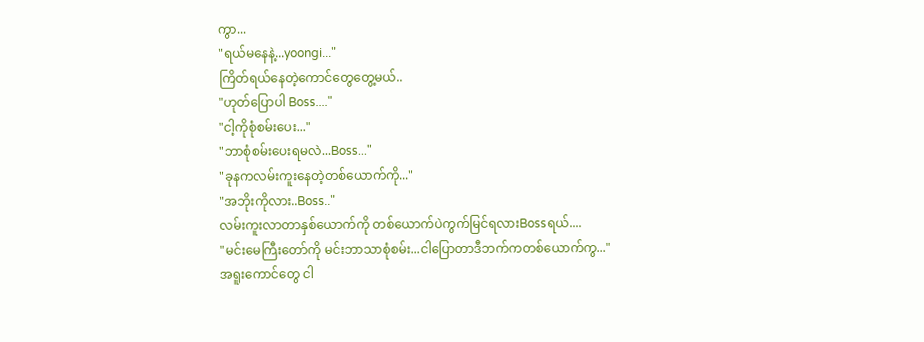ကွာ...
"ရယ်မနေနဲ့...yoongi..."
ကြိတ်ရယ်နေတဲ့ကောင်တွေတွေ့မယ်..
"ဟုတ်ပြောပါ Boss...."
"ငါ့ကိုစုံစမ်းပေး..."
"ဘာစုံစမ်းပေးရမလဲ...Boss..."
"ခုနကလမ်းကူးနေတဲ့တစ်ယောက်ကို..."
"အဘိုးကိုလား..Boss.."
လမ်းကူးလာတာနှစ်ယောက်ကို တစ်ယောက်ပဲကွက်မြင်ရလားBossရယ်....
"မင်းမေကြီးတော်ကို မင်းဘာသာစုံစမ်း...ငါပြောတာဒီဘက်ကတစ်ယောက်ကွ..."
အရူးကောင်တွေ ငါ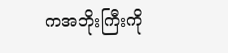ကအဘိုးကြီးကို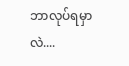ဘာလုပ်ရမှာလဲ....